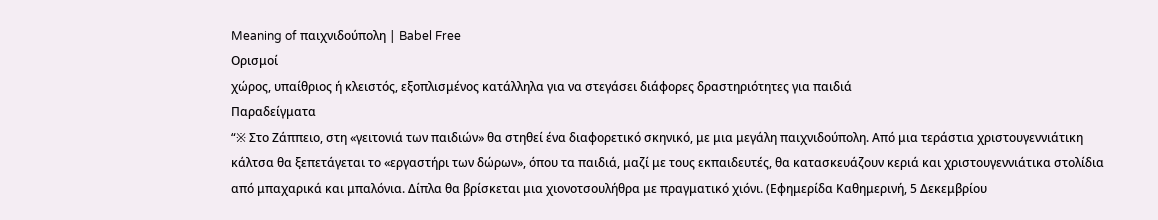Meaning of παιχνιδούπολη | Babel Free
Ορισμοί
χώρος, υπαίθριος ή κλειστός, εξοπλισμένος κατάλληλα για να στεγάσει διάφορες δραστηριότητες για παιδιά
Παραδείγματα
“※ Στο Zάππειο, στη «γειτονιά των παιδιών» θα στηθεί ένα διαφορετικό σκηνικό, με μια μεγάλη παιχνιδούπολη. Από μια τεράστια χριστουγεννιάτικη κάλτσα θα ξεπετάγεται το «εργαστήρι των δώρων», όπου τα παιδιά, μαζί με τους εκπαιδευτές, θα κατασκευάζουν κεριά και χριστουγεννιάτικα στολίδια από μπαχαρικά και μπαλόνια. Δίπλα θα βρίσκεται μια χιονοτσουλήθρα με πραγματικό χιόνι. (Εφημερίδα Καθημερινή, 5 Δεκεμβρίου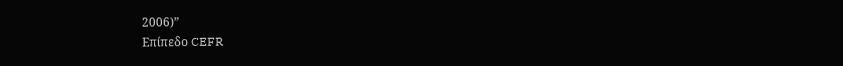2006)”
Επίπεδο CEFR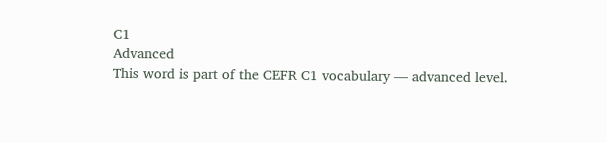C1
Advanced
This word is part of the CEFR C1 vocabulary — advanced level.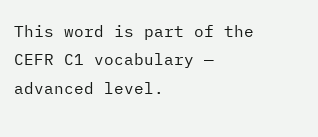This word is part of the CEFR C1 vocabulary — advanced level.